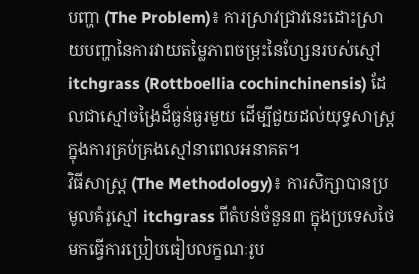បញ្ហា (The Problem)៖ ការស្រាវជ្រាវនេះដោះស្រាយបញ្ហានៃការវាយតម្លៃភាពចម្រុះនៃហ្សែនរបស់ស្មៅ itchgrass (Rottboellia cochinchinensis) ដែលជាស្មៅចង្រៃដ៏ធ្ងន់ធ្ងរមួយ ដើម្បីជួយដល់យុទ្ធសាស្ត្រក្នុងការគ្រប់គ្រងស្មៅនាពេលអនាគត។
វិធីសាស្ត្រ (The Methodology)៖ ការសិក្សាបានប្រមូលគំរូស្មៅ itchgrass ពីតំបន់ចំនួន៣ ក្នុងប្រទេសថៃ មកធ្វើការប្រៀបធៀបលក្ខណៈរូប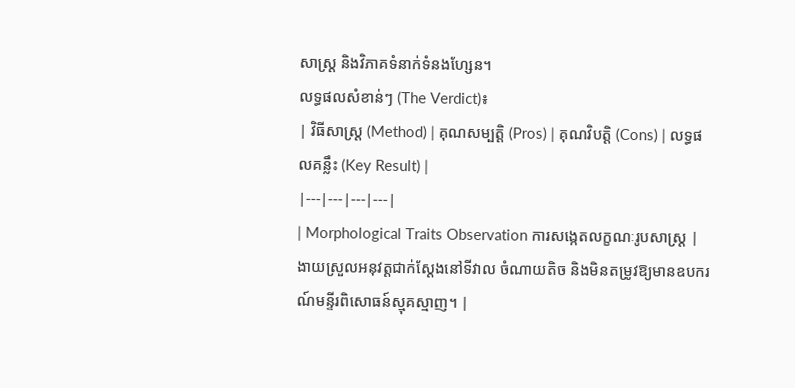សាស្ត្រ និងវិភាគទំនាក់ទំនងហ្សែន។
លទ្ធផលសំខាន់ៗ (The Verdict)៖
| វិធីសាស្ត្រ (Method) | គុណសម្បត្តិ (Pros) | គុណវិបត្តិ (Cons) | លទ្ធផលគន្លឹះ (Key Result) |
|---|---|---|---|
| Morphological Traits Observation ការសង្កេតលក្ខណៈរូបសាស្ត្រ |
ងាយស្រួលអនុវត្តជាក់ស្តែងនៅទីវាល ចំណាយតិច និងមិនតម្រូវឱ្យមានឧបករណ៍មន្ទីរពិសោធន៍ស្មុគស្មាញ។ |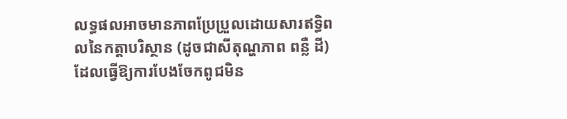លទ្ធផលអាចមានភាពប្រែប្រួលដោយសារឥទ្ធិពលនៃកត្តាបរិស្ថាន (ដូចជាសីតុណ្ហភាព ពន្លឺ ដី) ដែលធ្វើឱ្យការបែងចែកពូជមិន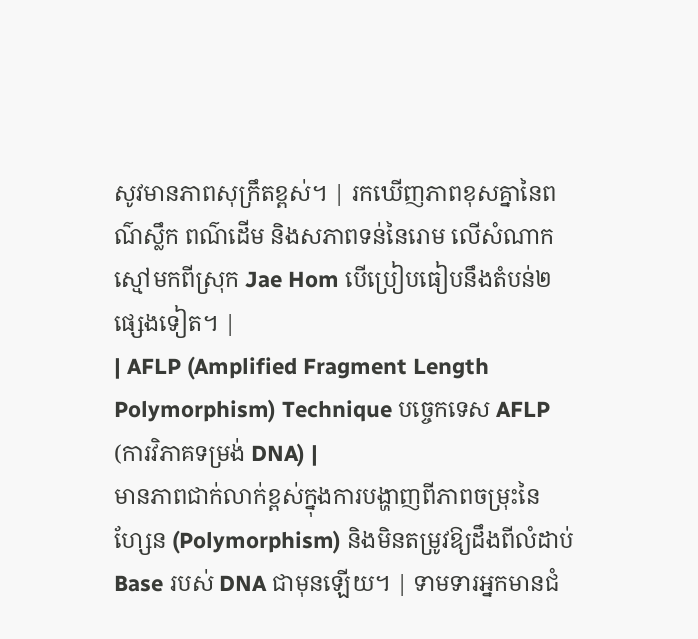សូវមានភាពសុក្រឹតខ្ពស់។ | រកឃើញភាពខុសគ្នានៃពណ៌ស្លឹក ពណ៌ដើម និងសភាពទន់នៃរោម លើសំណាកស្មៅមកពីស្រុក Jae Hom បើប្រៀបធៀបនឹងតំបន់២ផ្សេងទៀត។ |
| AFLP (Amplified Fragment Length Polymorphism) Technique បច្ចេកទេស AFLP (ការវិភាគទម្រង់ DNA) |
មានភាពជាក់លាក់ខ្ពស់ក្នុងការបង្ហាញពីភាពចម្រុះនៃហ្សែន (Polymorphism) និងមិនតម្រូវឱ្យដឹងពីលំដាប់ Base របស់ DNA ជាមុនឡើយ។ | ទាមទារអ្នកមានជំ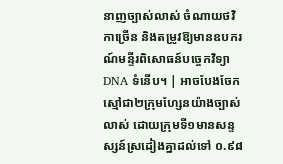នាញច្បាស់លាស់ ចំណាយថវិកាច្រើន និងតម្រូវឱ្យមានឧបករណ៍មន្ទីរពិសោធន៍បច្ចេកវិទ្យា DNA ទំនើប។ | អាចបែងចែកស្មៅជា២ក្រុមហ្សែនយ៉ាងច្បាស់លាស់ ដោយក្រុមទី១មានសន្ទស្សន៍ស្រដៀងគ្នាដល់ទៅ ០.៩៨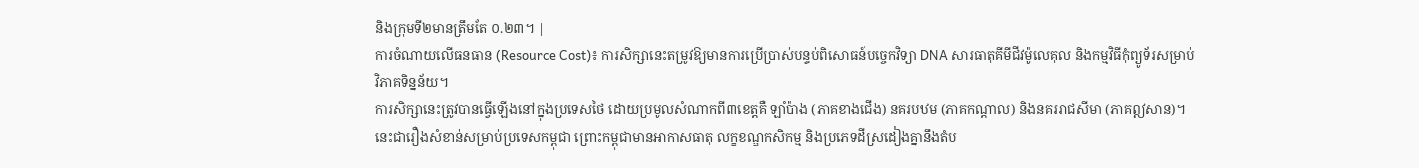និងក្រុមទី២មានត្រឹមតែ ០.២៣។ |
ការចំណាយលើធនធាន (Resource Cost)៖ ការសិក្សានេះតម្រូវឱ្យមានការប្រើប្រាស់បន្ទប់ពិសោធន៍បច្ចេកវិទ្យា DNA សារធាតុគីមីជីវម៉ូលេគុល និងកម្មវិធីកុំព្យូទ័រសម្រាប់វិភាគទិន្នន័យ។
ការសិក្សានេះត្រូវបានធ្វើឡើងនៅក្នុងប្រទេសថៃ ដោយប្រមូលសំណាកពី៣ខេត្តគឺ ឡាំប៉ាង (ភាគខាងជើង) នគរបឋម (ភាគកណ្តាល) និងនគររាជសីមា (ភាគឦសាន)។ នេះជារឿងសំខាន់សម្រាប់ប្រទេសកម្ពុជា ព្រោះកម្ពុជាមានអាកាសធាតុ លក្ខខណ្ឌកសិកម្ម និងប្រភេទដីស្រដៀងគ្នានឹងតំប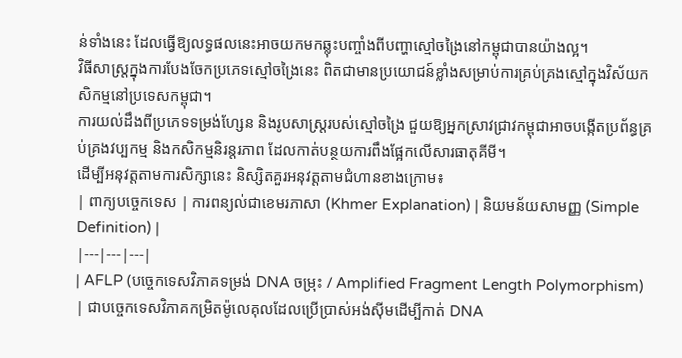ន់ទាំងនេះ ដែលធ្វើឱ្យលទ្ធផលនេះអាចយកមកឆ្លុះបញ្ចាំងពីបញ្ហាស្មៅចង្រៃនៅកម្ពុជាបានយ៉ាងល្អ។
វិធីសាស្ត្រក្នុងការបែងចែកប្រភេទស្មៅចង្រៃនេះ ពិតជាមានប្រយោជន៍ខ្លាំងសម្រាប់ការគ្រប់គ្រងស្មៅក្នុងវិស័យកសិកម្មនៅប្រទេសកម្ពុជា។
ការយល់ដឹងពីប្រភេទទម្រង់ហ្សែន និងរូបសាស្ត្ររបស់ស្មៅចង្រៃ ជួយឱ្យអ្នកស្រាវជ្រាវកម្ពុជាអាចបង្កើតប្រព័ន្ធគ្រប់គ្រងវប្បកម្ម និងកសិកម្មនិរន្តរភាព ដែលកាត់បន្ថយការពឹងផ្អែកលើសារធាតុគីមី។
ដើម្បីអនុវត្តតាមការសិក្សានេះ និស្សិតគួរអនុវត្តតាមជំហានខាងក្រោម៖
| ពាក្យបច្ចេកទេស | ការពន្យល់ជាខេមរភាសា (Khmer Explanation) | និយមន័យសាមញ្ញ (Simple Definition) |
|---|---|---|
| AFLP (បច្ចេកទេសវិភាគទម្រង់ DNA ចម្រុះ / Amplified Fragment Length Polymorphism) | ជាបច្ចេកទេសវិភាគកម្រិតម៉ូលេគុលដែលប្រើប្រាស់អង់ស៊ីមដើម្បីកាត់ DNA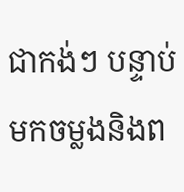ជាកង់ៗ បន្ទាប់មកចម្លងនិងព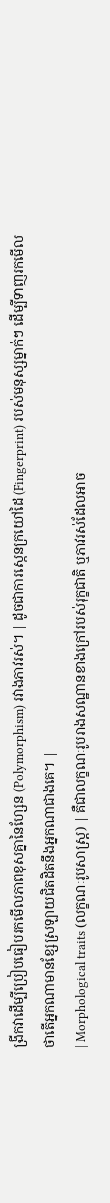ង្រីកវាដើម្បីប្រៀបធៀបរកមើលភាពខុសគ្នានៃហ្សែន (Polymorphism) រវាងភាវរស់។ | ដូចជាការស្កេនក្រយៅដៃ (Fingerprint) របស់មនុស្សម្នាក់ៗ ដើម្បីទាញរកមើលថាតើអ្នកណាមានខ្សែស្រឡាយជិតដិតនឹងអ្នកណាជាងគេ។ |
| Morphological traits (លក្ខណៈរូបសាស្ត្រ) | គឺជាលក្ខណៈរូបរាងសណ្ឋានខាងក្រៅរបស់រុក្ខជាតិ ឬភាវរស់ដែលអាច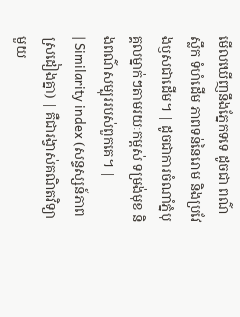មើលឃើញនឹងភ្នែកទទេ ដូចជា ពណ៌ស្លឹក ទំហំដើម ភាពទន់នៃរោម និងប្រវែងឫសជាដើម។ | ដូចជាការចំណាំភ្នំបុគ្គលម្នាក់ៗតាមរយៈកម្ពស់ ទម្រង់មុខ និងពណ៌សម្បុររបស់ពួកគេ។ |
| Similarity index (សន្ទស្សន៍ភាពស្រដៀងគ្នា) | គឺជារង្វាស់គណិតវិទ្យាមួយ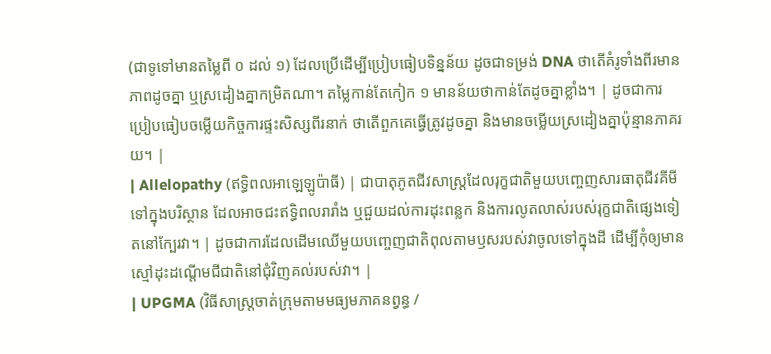(ជាទូទៅមានតម្លៃពី ០ ដល់ ១) ដែលប្រើដើម្បីប្រៀបធៀបទិន្នន័យ ដូចជាទម្រង់ DNA ថាតើគំរូទាំងពីរមានភាពដូចគ្នា ឬស្រដៀងគ្នាកម្រិតណា។ តម្លៃកាន់តែកៀក ១ មានន័យថាកាន់តែដូចគ្នាខ្លាំង។ | ដូចជាការប្រៀបធៀបចម្លើយកិច្ចការផ្ទះសិស្សពីរនាក់ ថាតើពួកគេធ្វើត្រូវដូចគ្នា និងមានចម្លើយស្រដៀងគ្នាប៉ុន្មានភាគរយ។ |
| Allelopathy (ឥទ្ធិពលអាឡេឡូប៉ាធី) | ជាបាតុភូតជីវសាស្ត្រដែលរុក្ខជាតិមួយបញ្ចេញសារធាតុជីវគីមីទៅក្នុងបរិស្ថាន ដែលអាចជះឥទ្ធិពលរារាំង ឬជួយដល់ការដុះពន្លក និងការលូតលាស់របស់រុក្ខជាតិផ្សេងទៀតនៅក្បែរវា។ | ដូចជាការដែលដើមឈើមួយបញ្ចេញជាតិពុលតាមឫសរបស់វាចូលទៅក្នុងដី ដើម្បីកុំឲ្យមានស្មៅដុះដណ្តើមជីជាតិនៅជុំវិញគល់របស់វា។ |
| UPGMA (វិធីសាស្ត្រចាត់ក្រុមតាមមធ្យមភាគនព្វន្ធ /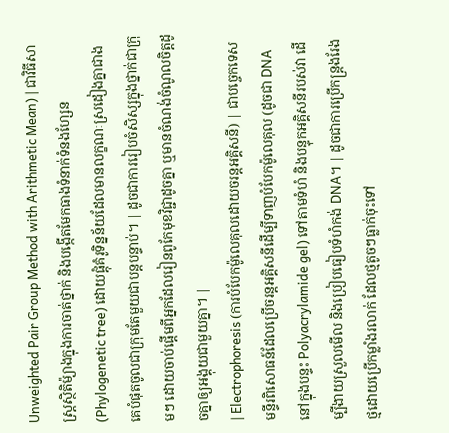Unweighted Pair Group Method with Arithmetic Mean) | ជាវិធីសាស្ត្រស្ថិតិម៉្យាងក្នុងការចាត់ថ្នាក់ និងបង្កើតមែកធាងទំនាក់ទំនងហ្សែន (Phylogenetic tree) ដោយផ្តុំគំរូទិន្នន័យដែលមានលក្ខណៈស្រដៀងគ្នាជាងគេបំផុតចូលជាក្រុមតែមួយជាបន្តបន្ទាប់។ | ដូចជាការរៀបចំសិស្សក្នុងថ្នាក់ជាក្រុមៗ ដោយចាប់ផ្តើមពីអ្នកដែលរៀនពូកែមុខវិជ្ជាដូចគ្នា ឬមានចំណង់ចំណូលចិត្តដូចគ្នាឲ្យអង្គុយជាមួយគ្នា។ |
| Electrophoresis (ការបំបែកម៉ូលេគុលដោយចរន្តអគ្គិសនី) | ជាបច្ចេកទេសមន្ទីរពិសោធន៍ដែលប្រើចរន្តអគ្គិសនីដើម្បីទាញបំបែកម៉ូលេគុល (ដូចជា DNA នៅក្នុងបន្ទះ Polyacrylamide gel) ទៅតាមទំហំ និងបន្ទុកអគ្គិសនីរបស់វា ដើម្បីងាយស្រួលមើល និងប្រៀបធៀបទំហំកង់ DNA។ | ដូចជាការប្រើកន្ត្រងរែងថ្មដោយប្រើកម្លាំងរលាក់ ដែលថ្មតូចៗធ្លាក់ចុះទៅ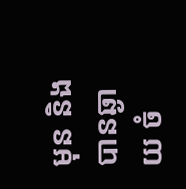មុន និងបានឆ្ងាយ ចំ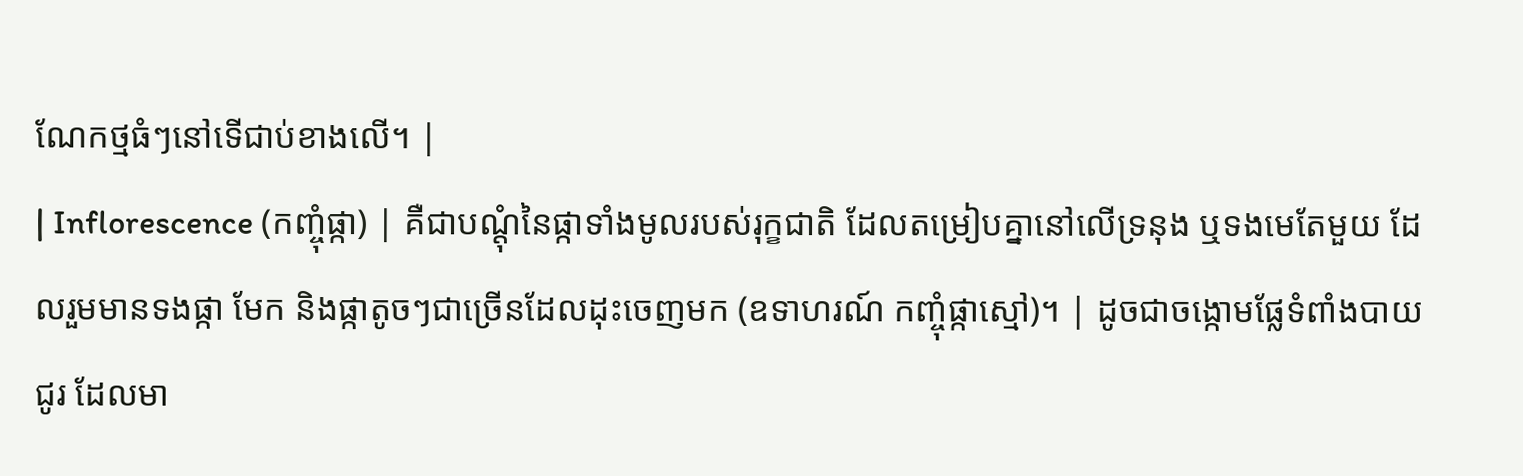ណែកថ្មធំៗនៅទើជាប់ខាងលើ។ |
| Inflorescence (កញ្ចុំផ្កា) | គឺជាបណ្តុំនៃផ្កាទាំងមូលរបស់រុក្ខជាតិ ដែលតម្រៀបគ្នានៅលើទ្រនុង ឬទងមេតែមួយ ដែលរួមមានទងផ្កា មែក និងផ្កាតូចៗជាច្រើនដែលដុះចេញមក (ឧទាហរណ៍ កញ្ចុំផ្កាស្មៅ)។ | ដូចជាចង្កោមផ្លែទំពាំងបាយជូរ ដែលមា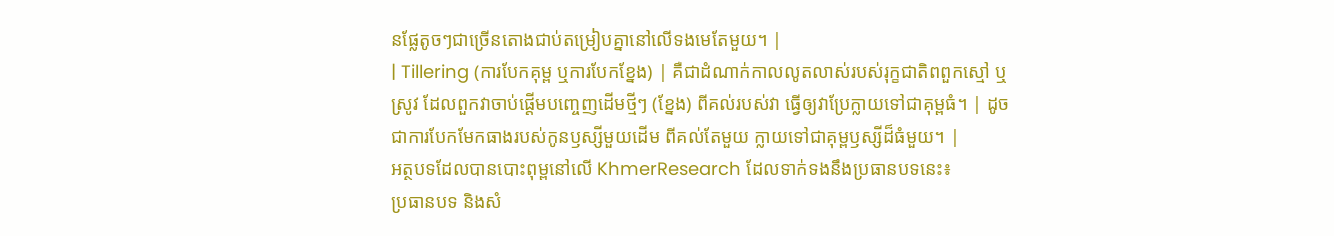នផ្លែតូចៗជាច្រើនតោងជាប់តម្រៀបគ្នានៅលើទងមេតែមួយ។ |
| Tillering (ការបែកគុម្ព ឬការបែកខ្នែង) | គឺជាដំណាក់កាលលូតលាស់របស់រុក្ខជាតិពពួកស្មៅ ឬស្រូវ ដែលពួកវាចាប់ផ្តើមបញ្ចេញដើមថ្មីៗ (ខ្នែង) ពីគល់របស់វា ធ្វើឲ្យវាប្រែក្លាយទៅជាគុម្ពធំ។ | ដូចជាការបែកមែកធាងរបស់កូនឫស្សីមួយដើម ពីគល់តែមួយ ក្លាយទៅជាគុម្ពឫស្សីដ៏ធំមួយ។ |
អត្ថបទដែលបានបោះពុម្ពនៅលើ KhmerResearch ដែលទាក់ទងនឹងប្រធានបទនេះ៖
ប្រធានបទ និងសំ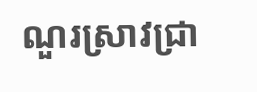ណួរស្រាវជ្រា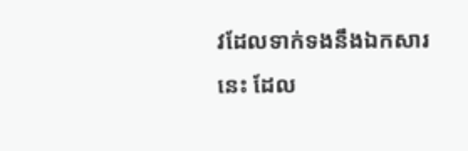វដែលទាក់ទងនឹងឯកសារនេះ ដែល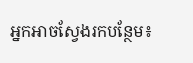អ្នកអាចស្វែងរកបន្ថែម៖